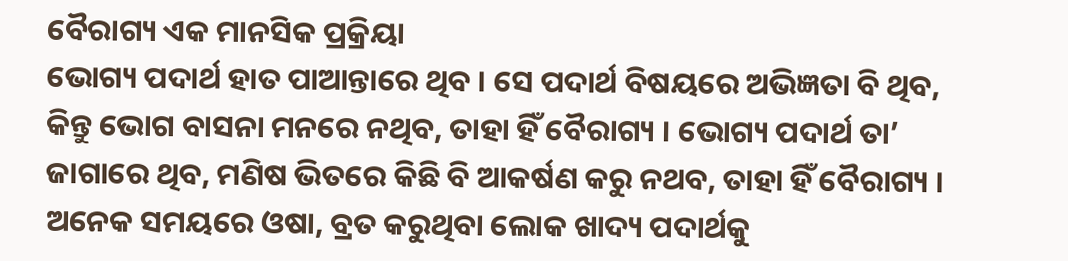ବୈରାଗ୍ୟ ଏକ ମାନସିକ ପ୍ରକ୍ରିୟା
ଭୋଗ୍ୟ ପଦାର୍ଥ ହାତ ପାଆନ୍ତାରେ ଥିବ । ସେ ପଦାର୍ଥ ବିଷୟରେ ଅଭିଜ୍ଞତା ବି ଥିବ, କିନ୍ତୁ ଭୋଗ ବାସନା ମନରେ ନଥିବ, ତାହା ହିଁ ବୈରାଗ୍ୟ । ଭୋଗ୍ୟ ପଦାର୍ଥ ତା’ ଜାଗାରେ ଥିବ, ମଣିଷ ଭିତରେ କିଛି ବି ଆକର୍ଷଣ କରୁ ନଥବ, ତାହା ହିଁ ବୈରାଗ୍ୟ । ଅନେକ ସମୟରେ ଓଷା, ବ୍ରତ କରୁଥିବା ଲୋକ ଖାଦ୍ୟ ପଦାର୍ଥକୁ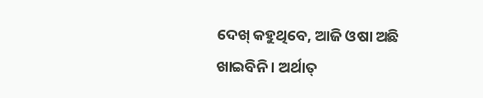ଦେଖ୍ କହୁଥିବେ, ଆଜି ଓଷା ଅଛି ଖାଇବିନି । ଅର୍ଥାତ୍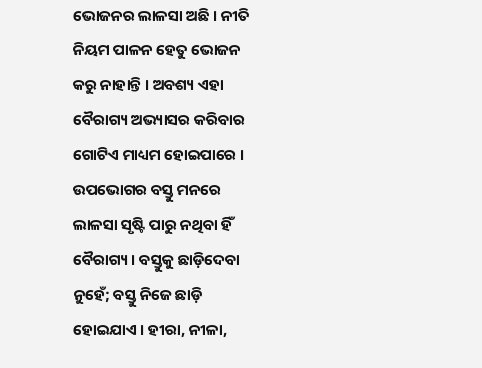ଭୋଜନର ଲାଳସା ଅଛି । ନୀତି ନିୟମ ପାଳନ ହେତୁ ଭୋଜନ କରୁ ନାହାନ୍ତି । ଅବଶ୍ୟ ଏହା ବୈରାଗ୍ୟ ଅଭ୍ୟାସର କରିବାର ଗୋଟିଏ ମାଧ୍ୟମ ହୋଇପାରେ । ଉପଭୋଗର ବସ୍ତୁ ମନରେ ଲାଳସା ସୃଷ୍ଟି ପାରୁ ନଥିବା ହିଁ ବୈରାଗ୍ୟ । ବସ୍ତୁକୁ ଛାଡ଼ିଦେବା ନୁହେଁ; ବସ୍ତୁ ନିଜେ ଛାଡ଼ି ହୋଇଯାଏ । ହୀରା, ନୀଳା,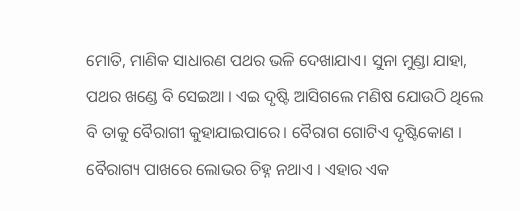ମୋତି, ମାଣିକ ସାଧାରଣ ପଥର ଭଳି ଦେଖାଯାଏ। ସୁନା ମୁଣ୍ଡା ଯାହା, ପଥର ଖଣ୍ଡେ ବି ସେଇଆ । ଏଇ ଦୃଷ୍ଟି ଆସିଗଲେ ମଣିଷ ଯୋଉଠି ଥିଲେ ବି ତାକୁ ବୈରାଗୀ କୁହାଯାଇପାରେ। ବୈରାଗ ଗୋଟିଏ ଦୃଷ୍ଟିକୋଣ । ବୈରାଗ୍ୟ ପାଖରେ ଲୋଭର ଚିହ୍ନ ନଥାଏ । ଏହାର ଏକ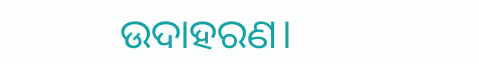ଉଦାହରଣ।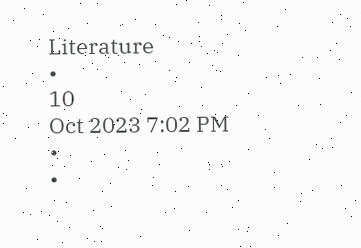Literature
•
10
Oct 2023 7:02 PM
•
•